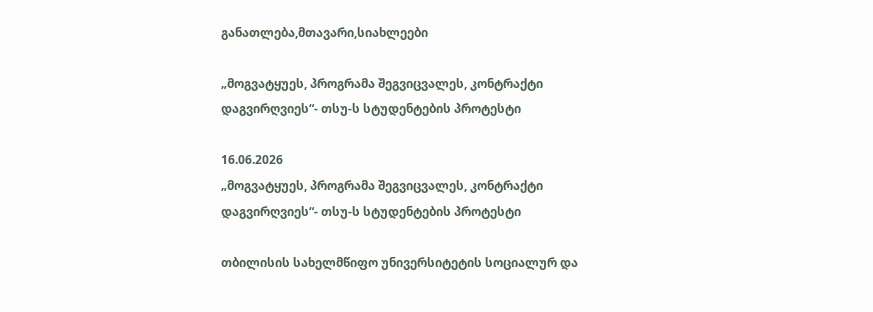განათლება,მთავარი,სიახლეები

„მოგვატყუეს, პროგრამა შეგვიცვალეს, კონტრაქტი დაგვირღვიეს“- თსუ-ს სტუდენტების პროტესტი

16.06.2026
„მოგვატყუეს, პროგრამა შეგვიცვალეს, კონტრაქტი დაგვირღვიეს“- თსუ-ს სტუდენტების პროტესტი

თბილისის სახელმწიფო უნივერსიტეტის სოციალურ და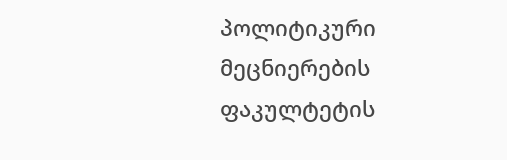პოლიტიკური მეცნიერების ფაკულტეტის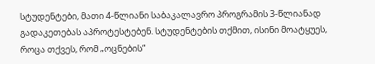სტუდენტები, მათი 4-წლიანი საბაკალავრო პროგრამის 3-წლიანად გადაკეთებას აპროტესტებენ. სტუდენტების თქმით, ისინი მოატყუეს, როცა თქვეს, რომ „ოცნების“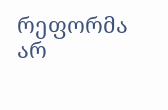რეფორმა არ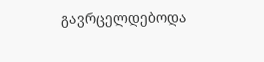გავრცელდებოდა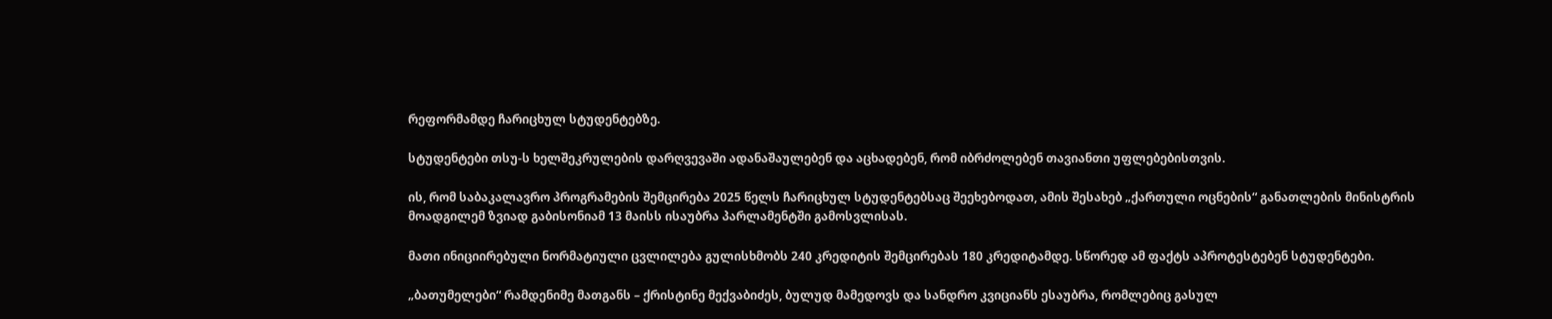რეფორმამდე ჩარიცხულ სტუდენტებზე.

სტუდენტები თსუ-ს ხელშეკრულების დარღვევაში ადანაშაულებენ და აცხადებენ, რომ იბრძოლებენ თავიანთი უფლებებისთვის.

ის, რომ საბაკალავრო პროგრამების შემცირება 2025 წელს ჩარიცხულ სტუდენტებსაც შეეხებოდათ, ამის შესახებ „ქართული ოცნების“ განათლების მინისტრის მოადგილემ ზვიად გაბისონიამ 13 მაისს ისაუბრა პარლამენტში გამოსვლისას.

მათი ინიციირებული ნორმატიული ცვლილება გულისხმობს 240 კრედიტის შემცირებას 180 კრედიტამდე. სწორედ ამ ფაქტს აპროტესტებენ სტუდენტები.

„ბათუმელები“ რამდენიმე მათგანს – ქრისტინე მექვაბიძეს, ბულუდ მამედოვს და სანდრო კვიციანს ესაუბრა, რომლებიც გასულ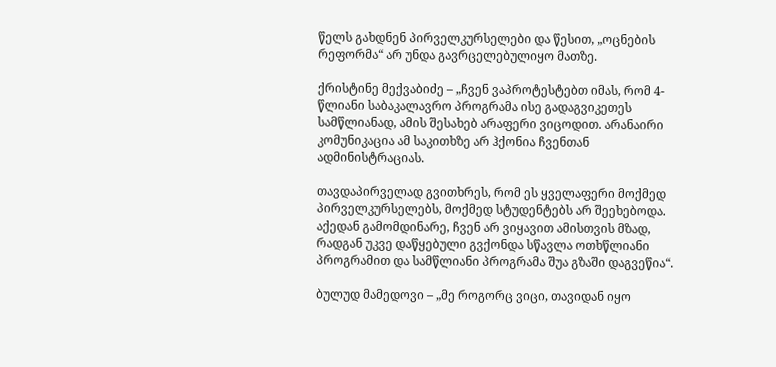წელს გახდნენ პირველკურსელები და წესით, „ოცნების რეფორმა“ არ უნდა გავრცელებულიყო მათზე.

ქრისტინე მექვაბიძე – „ჩვენ ვაპროტესტებთ იმას, რომ 4-წლიანი საბაკალავრო პროგრამა ისე გადაგვიკეთეს სამწლიანად, ამის შესახებ არაფერი ვიცოდით. არანაირი კომუნიკაცია ამ საკითხზე არ ჰქონია ჩვენთან ადმინისტრაციას.

თავდაპირველად გვითხრეს, რომ ეს ყველაფერი მოქმედ პირველკურსელებს, მოქმედ სტუდენტებს არ შეეხებოდა. აქედან გამომდინარე, ჩვენ არ ვიყავით ამისთვის მზად, რადგან უკვე დაწყებული გვქონდა სწავლა ოთხწლიანი პროგრამით და სამწლიანი პროგრამა შუა გზაში დაგვეწია“.

ბულუდ მამედოვი – „მე როგორც ვიცი, თავიდან იყო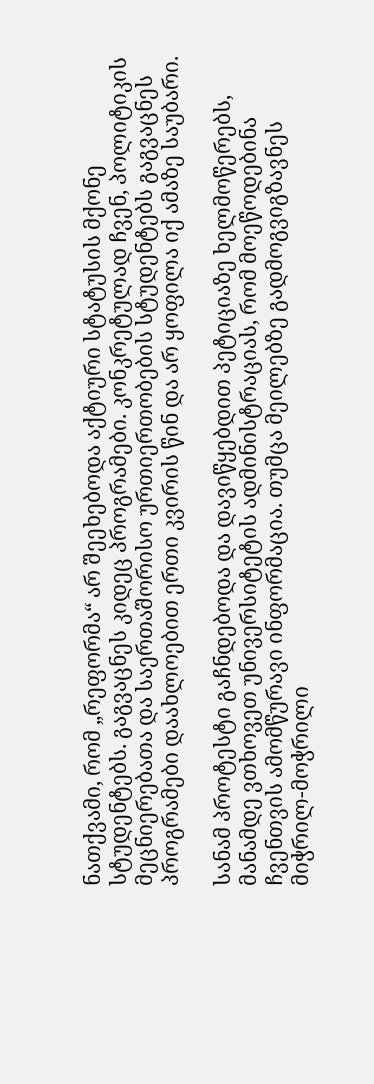ნათქვამი, რომ „რეფორმა“ არ შეეხებოდა აქტიური სტატუსის მქონე სტუდენტებს. გაგვაცნეს კიდეც პროგრამები. კონკრეტულად ჩვენ, პოლიტიკის მეცნიერებათა და საერთაშორისო ურთიერთობების სტუდენტებს გაგვაცნეს პროგრამები დაახლოებით ერთი კვირის წინ და არ ყოფილა იქ ამაზე საუბარი.

სანამ პროტესტი გაჩნდებოდა და დავიწყებდით პეტიციაზე ხელმოწერებს, მანამდე ვთხოვეთ უნივერსიტეტის ადმინისტრაციას, რომ მოეწოდებინა ჩვენთვის ამომწურავი ინფორმაცია. თუმცა მეილებზე გადმოგვიგზავნეს მიჭრილ-მოჭრილი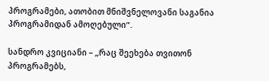პროგრამები, ათობით მნიშვნელოვანი საგანია პროგრამიდან ამოღებული“.

სანდრო კვიციანი – „რაც შეეხება თვითონ პროგრამებს,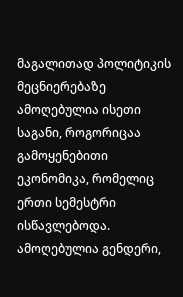მაგალითად პოლიტიკის მეცნიერებაზე ამოღებულია ისეთი საგანი, როგორიცაა გამოყენებითი ეკონომიკა, რომელიც ერთი სემესტრი ისწავლებოდა. ამოღებულია გენდერი,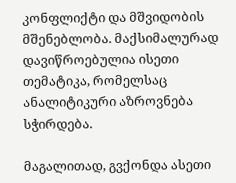კონფლიქტი და მშვიდობის მშენებლობა. მაქსიმალურად დავიწროებულია ისეთი თემატიკა, რომელსაც ანალიტიკური აზროვნება სჭირდება.

მაგალითად, გვქონდა ასეთი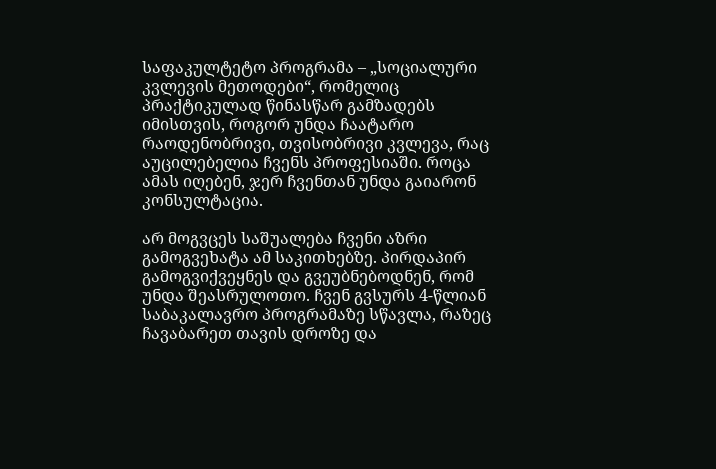საფაკულტეტო პროგრამა – „სოციალური კვლევის მეთოდები“, რომელიც პრაქტიკულად წინასწარ გამზადებს იმისთვის, როგორ უნდა ჩაატარო რაოდენობრივი, თვისობრივი კვლევა, რაც აუცილებელია ჩვენს პროფესიაში. როცა ამას იღებენ, ჯერ ჩვენთან უნდა გაიარონ კონსულტაცია.

არ მოგვცეს საშუალება ჩვენი აზრი გამოგვეხატა ამ საკითხებზე. პირდაპირ გამოგვიქვეყნეს და გვეუბნებოდნენ, რომ უნდა შეასრულოთო. ჩვენ გვსურს 4-წლიან საბაკალავრო პროგრამაზე სწავლა, რაზეც ჩავაბარეთ თავის დროზე და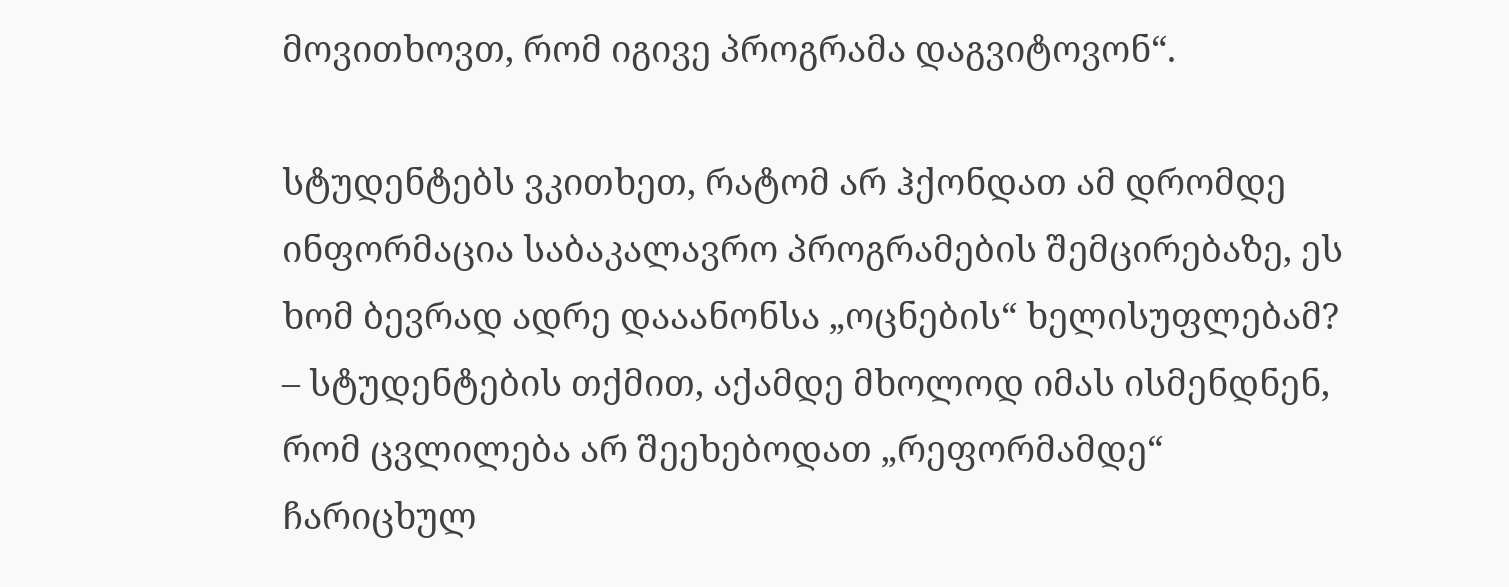მოვითხოვთ, რომ იგივე პროგრამა დაგვიტოვონ“.

სტუდენტებს ვკითხეთ, რატომ არ ჰქონდათ ამ დრომდე ინფორმაცია საბაკალავრო პროგრამების შემცირებაზე, ეს ხომ ბევრად ადრე დააანონსა „ოცნების“ ხელისუფლებამ? – სტუდენტების თქმით, აქამდე მხოლოდ იმას ისმენდნენ, რომ ცვლილება არ შეეხებოდათ „რეფორმამდე“ ჩარიცხულ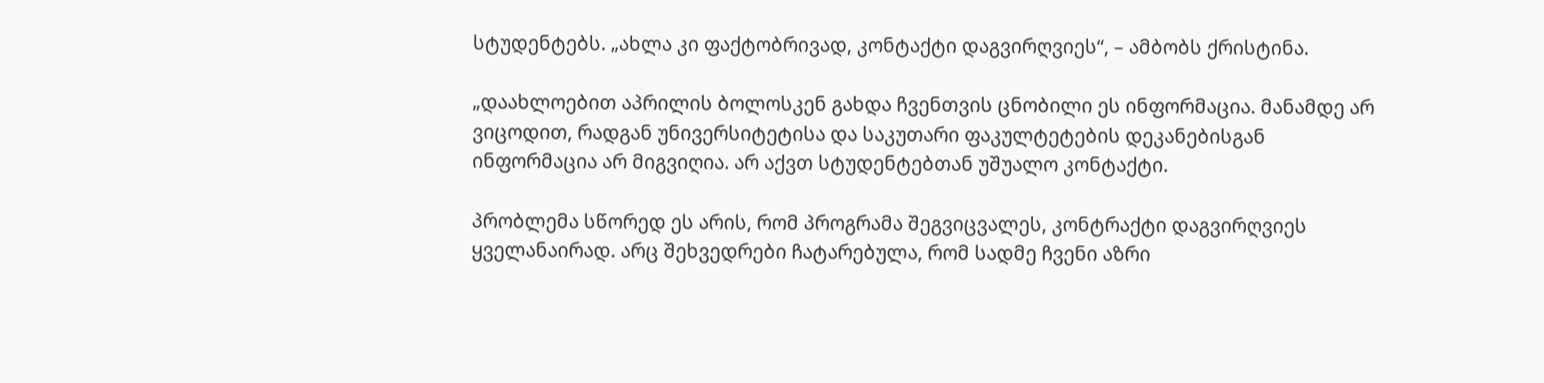სტუდენტებს. „ახლა კი ფაქტობრივად, კონტაქტი დაგვირღვიეს“, – ამბობს ქრისტინა.

„დაახლოებით აპრილის ბოლოსკენ გახდა ჩვენთვის ცნობილი ეს ინფორმაცია. მანამდე არ ვიცოდით, რადგან უნივერსიტეტისა და საკუთარი ფაკულტეტების დეკანებისგან ინფორმაცია არ მიგვიღია. არ აქვთ სტუდენტებთან უშუალო კონტაქტი.

პრობლემა სწორედ ეს არის, რომ პროგრამა შეგვიცვალეს, კონტრაქტი დაგვირღვიეს ყველანაირად. არც შეხვედრები ჩატარებულა, რომ სადმე ჩვენი აზრი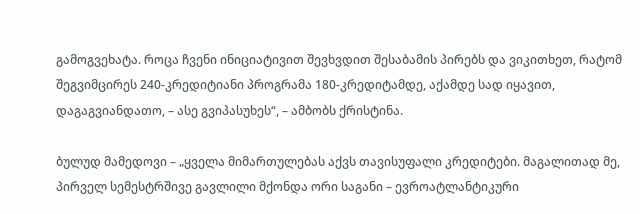გამოგვეხატა. როცა ჩვენი ინიციატივით შევხვდით შესაბამის პირებს და ვიკითხეთ, რატომ შეგვიმცირეს 240-კრედიტიანი პროგრამა 180-კრედიტამდე, აქამდე სად იყავით, დაგაგვიანდათო, – ასე გვიპასუხეს“, – ამბობს ქრისტინა.

ბულუდ მამედოვი – „ყველა მიმართულებას აქვს თავისუფალი კრედიტები. მაგალითად მე, პირველ სემესტრშივე გავლილი მქონდა ორი საგანი – ევროატლანტიკური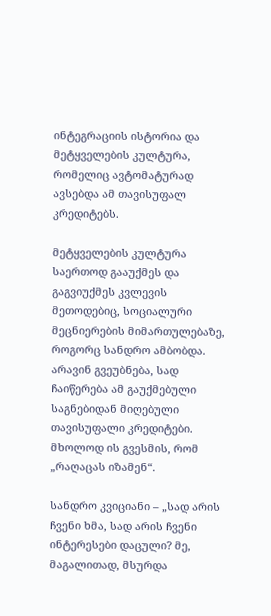ინტეგრაციის ისტორია და მეტყველების კულტურა, რომელიც ავტომატურად ავსებდა ამ თავისუფალ კრედიტებს.

მეტყველების კულტურა საერთოდ გააუქმეს და გაგვიუქმეს კვლევის მეთოდებიც, სოციალური მეცნიერების მიმართულებაზე, როგორც სანდრო ამბობდა. არავინ გვეუბნება, სად ჩაიწერება ამ გაუქმებული საგნებიდან მიღებული თავისუფალი კრედიტები. მხოლოდ ის გვესმის, რომ „რაღაცას იზამენ“.

სანდრო კვიციანი – „სად არის ჩვენი ხმა, სად არის ჩვენი ინტერესები დაცული? მე, მაგალითად, მსურდა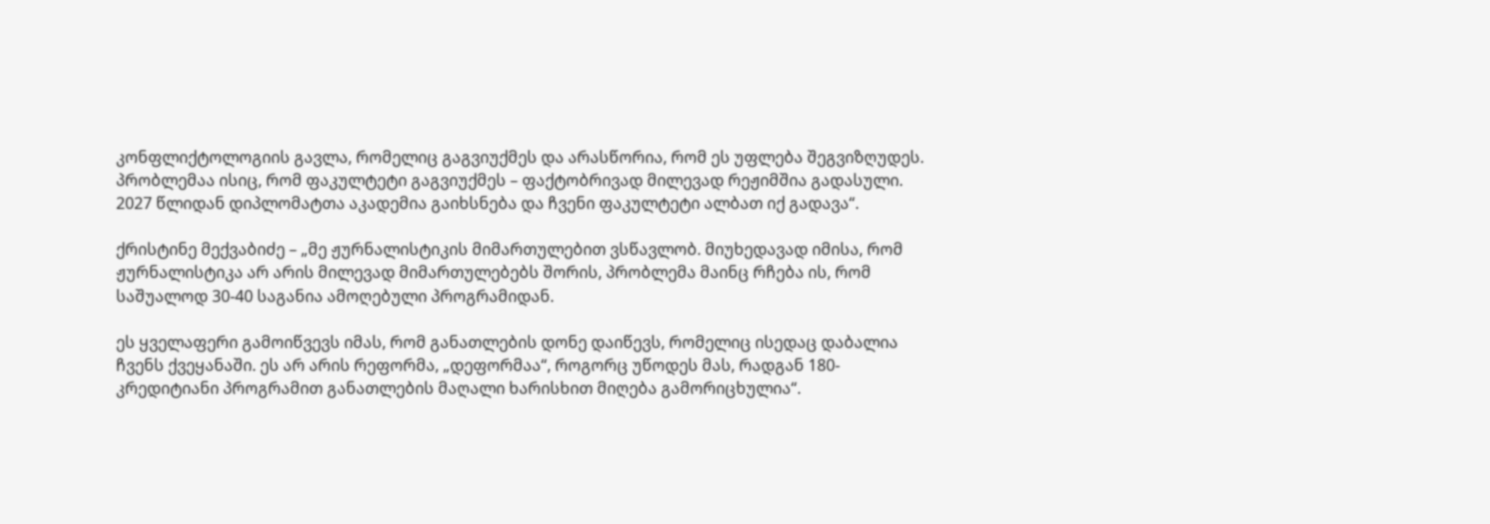კონფლიქტოლოგიის გავლა, რომელიც გაგვიუქმეს და არასწორია, რომ ეს უფლება შეგვიზღუდეს. პრობლემაა ისიც, რომ ფაკულტეტი გაგვიუქმეს – ფაქტობრივად მილევად რეჟიმშია გადასული. 2027 წლიდან დიპლომატთა აკადემია გაიხსნება და ჩვენი ფაკულტეტი ალბათ იქ გადავა“.

ქრისტინე მექვაბიძე – „მე ჟურნალისტიკის მიმართულებით ვსწავლობ. მიუხედავად იმისა, რომ ჟურნალისტიკა არ არის მილევად მიმართულებებს შორის, პრობლემა მაინც რჩება ის, რომ საშუალოდ 30-40 საგანია ამოღებული პროგრამიდან.

ეს ყველაფერი გამოიწვევს იმას, რომ განათლების დონე დაიწევს, რომელიც ისედაც დაბალია ჩვენს ქვეყანაში. ეს არ არის რეფორმა, „დეფორმაა“, როგორც უწოდეს მას, რადგან 180-კრედიტიანი პროგრამით განათლების მაღალი ხარისხით მიღება გამორიცხულია“.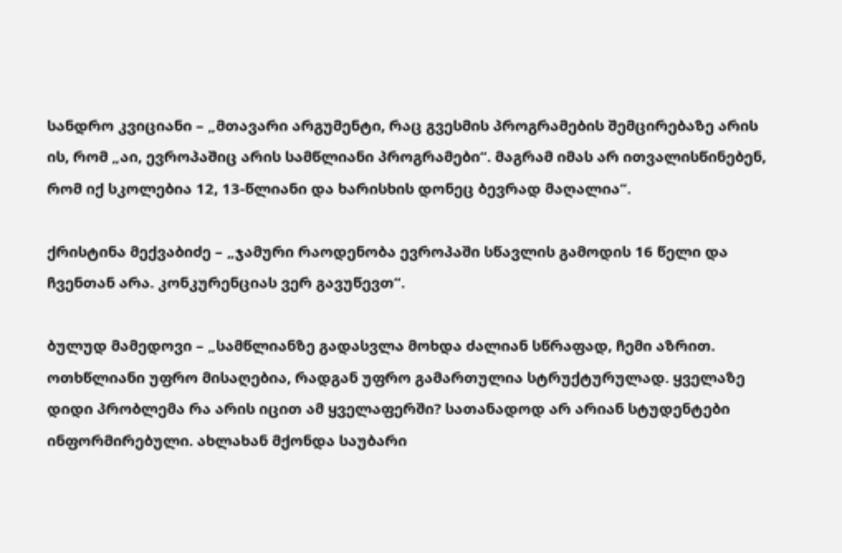სანდრო კვიციანი – „მთავარი არგუმენტი, რაც გვესმის პროგრამების შემცირებაზე არის ის, რომ „აი, ევროპაშიც არის სამწლიანი პროგრამები“. მაგრამ იმას არ ითვალისწინებენ, რომ იქ სკოლებია 12, 13-წლიანი და ხარისხის დონეც ბევრად მაღალია“.

ქრისტინა მექვაბიძე – „ჯამური რაოდენობა ევროპაში სწავლის გამოდის 16 წელი და ჩვენთან არა. კონკურენციას ვერ გავუწევთ“.

ბულუდ მამედოვი – „სამწლიანზე გადასვლა მოხდა ძალიან სწრაფად, ჩემი აზრით. ოთხწლიანი უფრო მისაღებია, რადგან უფრო გამართულია სტრუქტურულად. ყველაზე დიდი პრობლემა რა არის იცით ამ ყველაფერში? სათანადოდ არ არიან სტუდენტები ინფორმირებული. ახლახან მქონდა საუბარი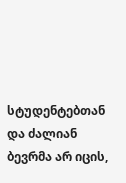სტუდენტებთან და ძალიან ბევრმა არ იცის,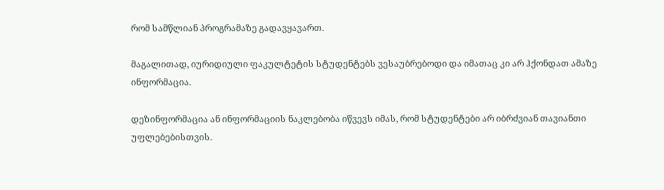რომ სამწლიან პროგრამაზე გადავყავართ.

მაგალითად, იურიდიული ფაკულტეტის სტუდენტებს ვესაუბრებოდი და იმათაც კი არ ჰქონდათ ამაზე ინფორმაცია.

დეზინფორმაცია ან ინფორმაციის ნაკლებობა იწვევს იმას, რომ სტუდენტები არ იბრძვიან თავიანთი უფლებებისთვის.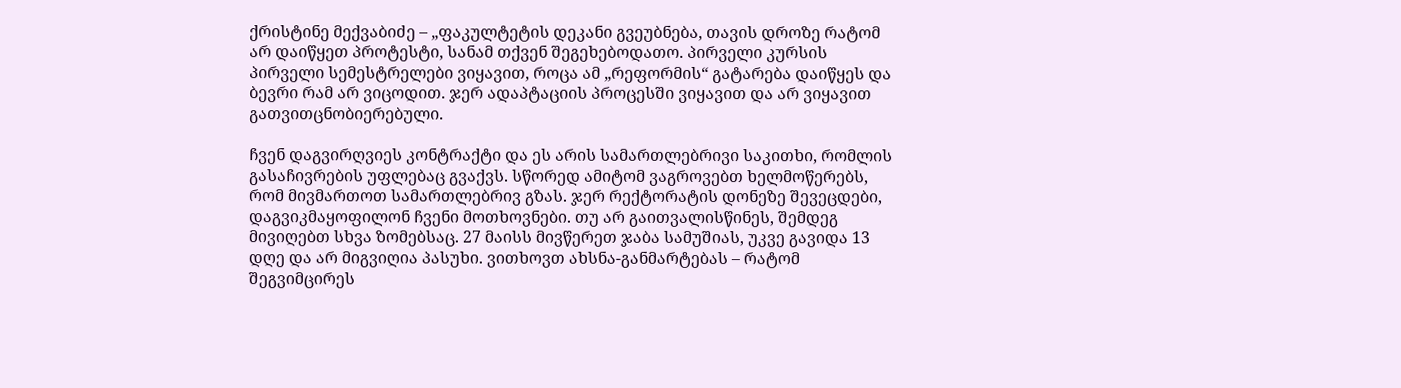ქრისტინე მექვაბიძე – „ფაკულტეტის დეკანი გვეუბნება, თავის დროზე რატომ არ დაიწყეთ პროტესტი, სანამ თქვენ შეგეხებოდათო. პირველი კურსის პირველი სემესტრელები ვიყავით, როცა ამ „რეფორმის“ გატარება დაიწყეს და ბევრი რამ არ ვიცოდით. ჯერ ადაპტაციის პროცესში ვიყავით და არ ვიყავით გათვითცნობიერებული.

ჩვენ დაგვირღვიეს კონტრაქტი და ეს არის სამართლებრივი საკითხი, რომლის გასაჩივრების უფლებაც გვაქვს. სწორედ ამიტომ ვაგროვებთ ხელმოწერებს, რომ მივმართოთ სამართლებრივ გზას. ჯერ რექტორატის დონეზე შევეცდები, დაგვიკმაყოფილონ ჩვენი მოთხოვნები. თუ არ გაითვალისწინეს, შემდეგ მივიღებთ სხვა ზომებსაც. 27 მაისს მივწერეთ ჯაბა სამუშიას, უკვე გავიდა 13 დღე და არ მიგვიღია პასუხი. ვითხოვთ ახსნა-განმარტებას – რატომ შეგვიმცირეს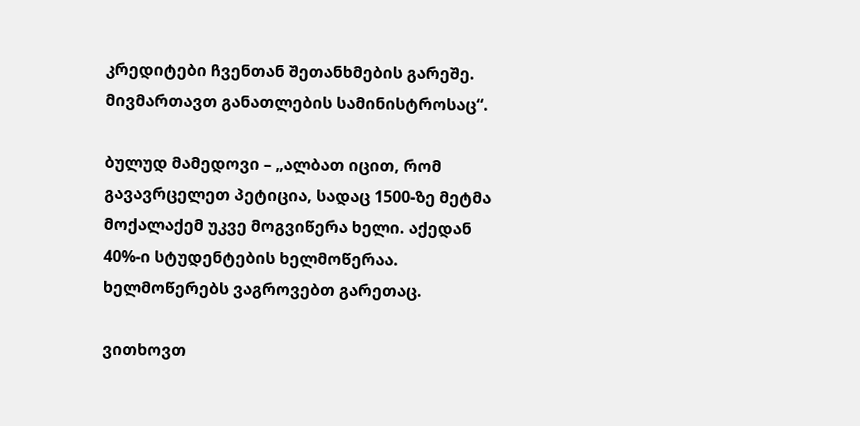კრედიტები ჩვენთან შეთანხმების გარეშე. მივმართავთ განათლების სამინისტროსაც“.

ბულუდ მამედოვი – „ალბათ იცით, რომ გავავრცელეთ პეტიცია, სადაც 1500-ზე მეტმა მოქალაქემ უკვე მოგვიწერა ხელი. აქედან 40%-ი სტუდენტების ხელმოწერაა. ხელმოწერებს ვაგროვებთ გარეთაც.

ვითხოვთ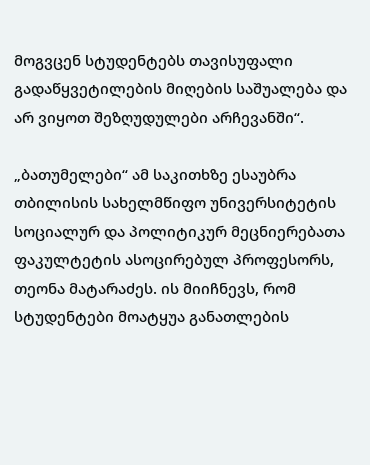მოგვცენ სტუდენტებს თავისუფალი გადაწყვეტილების მიღების საშუალება და არ ვიყოთ შეზღუდულები არჩევანში“.

„ბათუმელები“ ამ საკითხზე ესაუბრა თბილისის სახელმწიფო უნივერსიტეტის სოციალურ და პოლიტიკურ მეცნიერებათა ფაკულტეტის ასოცირებულ პროფესორს, თეონა მატარაძეს. ის მიიჩნევს, რომ სტუდენტები მოატყუა განათლების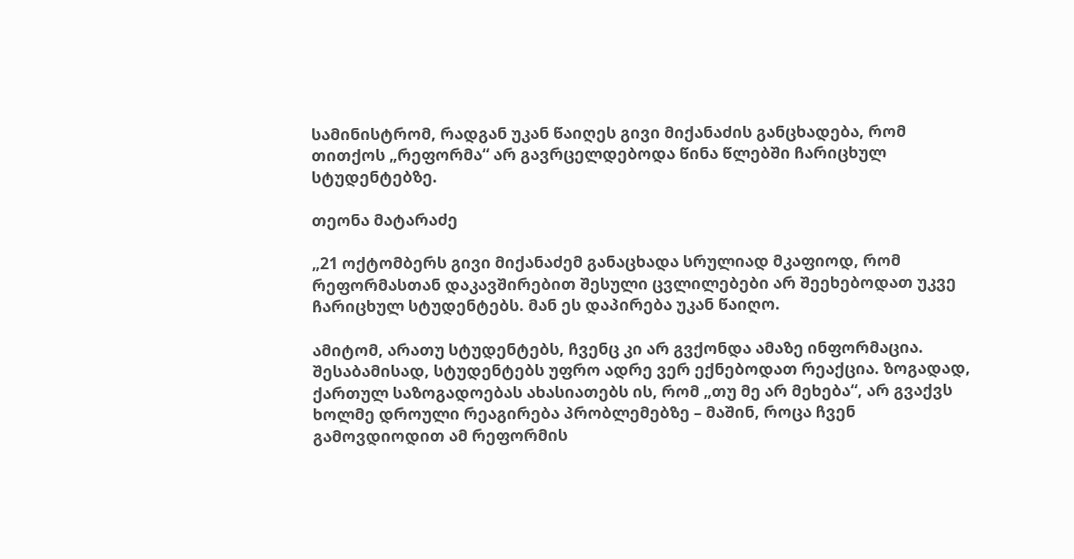სამინისტრომ, რადგან უკან წაიღეს გივი მიქანაძის განცხადება, რომ თითქოს „რეფორმა“ არ გავრცელდებოდა წინა წლებში ჩარიცხულ სტუდენტებზე.

თეონა მატარაძე

„21 ოქტომბერს გივი მიქანაძემ განაცხადა სრულიად მკაფიოდ, რომ რეფორმასთან დაკავშირებით შესული ცვლილებები არ შეეხებოდათ უკვე ჩარიცხულ სტუდენტებს. მან ეს დაპირება უკან წაიღო.

ამიტომ, არათუ სტუდენტებს, ჩვენც კი არ გვქონდა ამაზე ინფორმაცია. შესაბამისად, სტუდენტებს უფრო ადრე ვერ ექნებოდათ რეაქცია. ზოგადად, ქართულ საზოგადოებას ახასიათებს ის, რომ „თუ მე არ მეხება“, არ გვაქვს ხოლმე დროული რეაგირება პრობლემებზე – მაშინ, როცა ჩვენ გამოვდიოდით ამ რეფორმის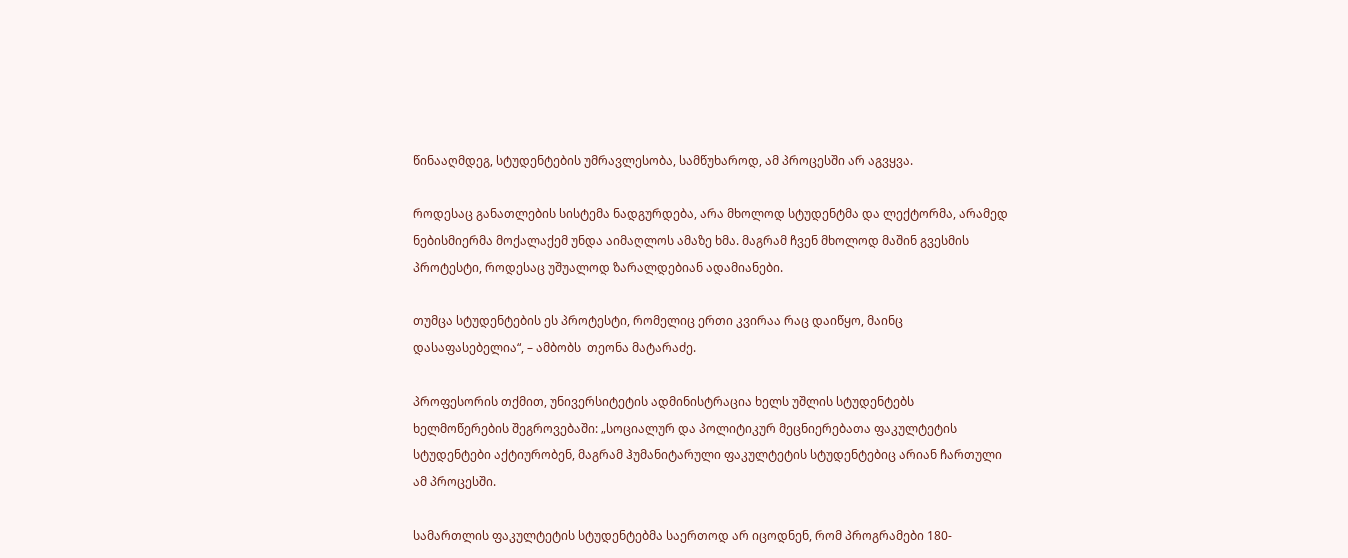წინააღმდეგ, სტუდენტების უმრავლესობა, სამწუხაროდ, ამ პროცესში არ აგვყვა.

როდესაც განათლების სისტემა ნადგურდება, არა მხოლოდ სტუდენტმა და ლექტორმა, არამედ ნებისმიერმა მოქალაქემ უნდა აიმაღლოს ამაზე ხმა. მაგრამ ჩვენ მხოლოდ მაშინ გვესმის პროტესტი, როდესაც უშუალოდ ზარალდებიან ადამიანები.

თუმცა სტუდენტების ეს პროტესტი, რომელიც ერთი კვირაა რაც დაიწყო, მაინც დასაფასებელია“, – ამბობს  თეონა მატარაძე.

პროფესორის თქმით, უნივერსიტეტის ადმინისტრაცია ხელს უშლის სტუდენტებს ხელმოწერების შეგროვებაში: „სოციალურ და პოლიტიკურ მეცნიერებათა ფაკულტეტის სტუდენტები აქტიურობენ, მაგრამ ჰუმანიტარული ფაკულტეტის სტუდენტებიც არიან ჩართული ამ პროცესში.

სამართლის ფაკულტეტის სტუდენტებმა საერთოდ არ იცოდნენ, რომ პროგრამები 180-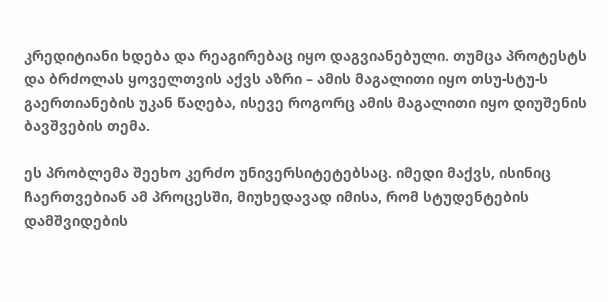კრედიტიანი ხდება და რეაგირებაც იყო დაგვიანებული. თუმცა პროტესტს და ბრძოლას ყოველთვის აქვს აზრი – ამის მაგალითი იყო თსუ-სტუ-ს გაერთიანების უკან წაღება, ისევე როგორც ამის მაგალითი იყო დიუშენის ბავშვების თემა.

ეს პრობლემა შეეხო კერძო უნივერსიტეტებსაც. იმედი მაქვს, ისინიც ჩაერთვებიან ამ პროცესში, მიუხედავად იმისა, რომ სტუდენტების დამშვიდების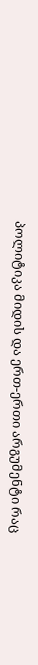პოლიტიკა მიდის და ერთ-ერთი არგუმენტი რაც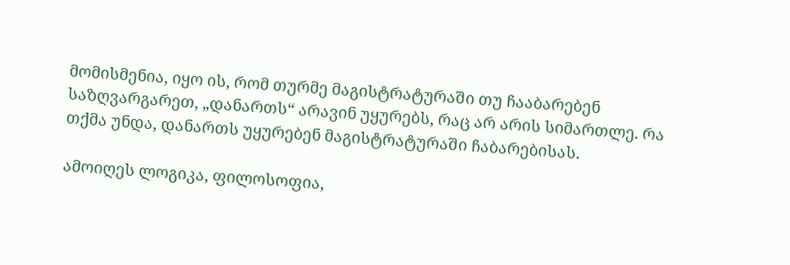მომისმენია, იყო ის, რომ თურმე მაგისტრატურაში თუ ჩააბარებენ საზღვარგარეთ, „დანართს“ არავინ უყურებს, რაც არ არის სიმართლე. რა თქმა უნდა, დანართს უყურებენ მაგისტრატურაში ჩაბარებისას.

ამოიღეს ლოგიკა, ფილოსოფია,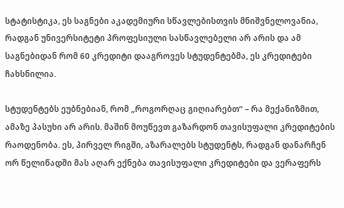სტატისტიკა, ეს საგნები აკადემიური სწავლებისთვის მნიშვნელოვანია, რადგან უნივერსიტეტი პროფესიული სასწავლებელი არ არის და ამ საგნებიდან რომ 60 კრედიტი დააგროვეს სტუდენტებმა, ეს კრედიტები ჩახსნილია.

სტუდენტებს ეუბნებიან, რომ „როგორღაც გიღიარებთ“ – რა მექანიზმით, ამაზე პასუხი არ არის. მაშინ მოუწევთ გაზარდონ თავისუფალი კრედიტების რაოდენობა. ეს, პირველ რიგში, აზარალებს სტუდენტს, რადგან დანარჩენ ორ წელიწადში მას აღარ ექნება თავისუფალი კრედიტები და ვერაფერს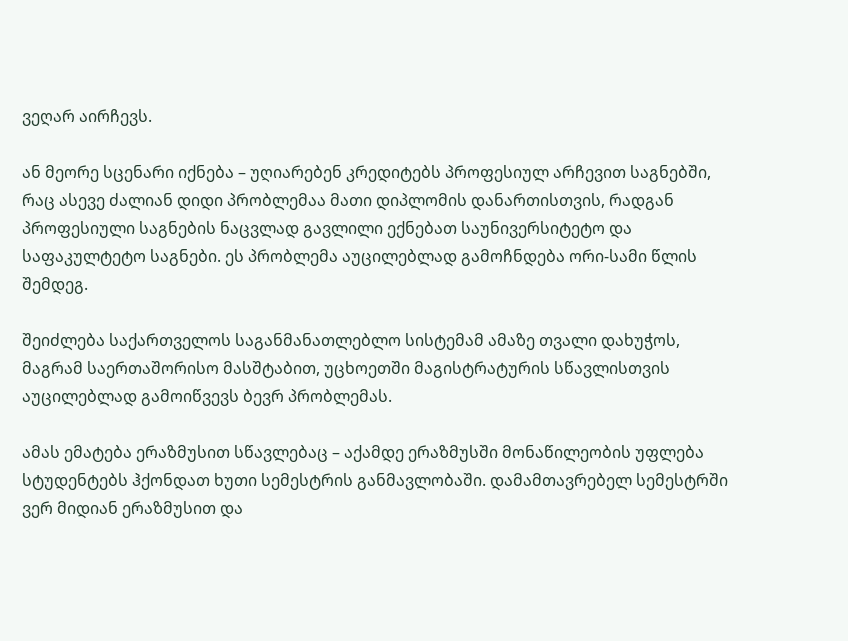ვეღარ აირჩევს.

ან მეორე სცენარი იქნება – უღიარებენ კრედიტებს პროფესიულ არჩევით საგნებში, რაც ასევე ძალიან დიდი პრობლემაა მათი დიპლომის დანართისთვის, რადგან პროფესიული საგნების ნაცვლად გავლილი ექნებათ საუნივერსიტეტო და საფაკულტეტო საგნები. ეს პრობლემა აუცილებლად გამოჩნდება ორი-სამი წლის შემდეგ.

შეიძლება საქართველოს საგანმანათლებლო სისტემამ ამაზე თვალი დახუჭოს, მაგრამ საერთაშორისო მასშტაბით, უცხოეთში მაგისტრატურის სწავლისთვის აუცილებლად გამოიწვევს ბევრ პრობლემას.

ამას ემატება ერაზმუსით სწავლებაც – აქამდე ერაზმუსში მონაწილეობის უფლება სტუდენტებს ჰქონდათ ხუთი სემესტრის განმავლობაში. დამამთავრებელ სემესტრში ვერ მიდიან ერაზმუსით და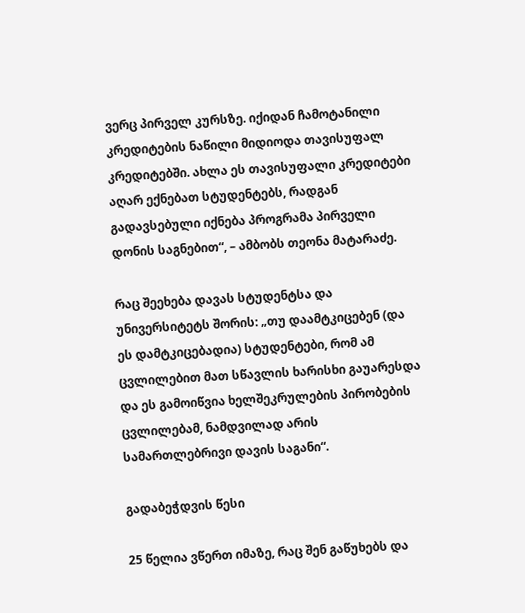ვერც პირველ კურსზე. იქიდან ჩამოტანილი კრედიტების ნაწილი მიდიოდა თავისუფალ კრედიტებში. ახლა ეს თავისუფალი კრედიტები აღარ ექნებათ სტუდენტებს, რადგან გადავსებული იქნება პროგრამა პირველი დონის საგნებით“, – ამბობს თეონა მატარაძე.

რაც შეეხება დავას სტუდენტსა და უნივერსიტეტს შორის: „თუ დაამტკიცებენ (და ეს დამტკიცებადია) სტუდენტები, რომ ამ ცვლილებით მათ სწავლის ხარისხი გაუარესდა და ეს გამოიწვია ხელშეკრულების პირობების ცვლილებამ, ნამდვილად არის სამართლებრივი დავის საგანი“.

გადაბეჭდვის წესი

25 წელია ვწერთ იმაზე, რაც შენ გაწუხებს და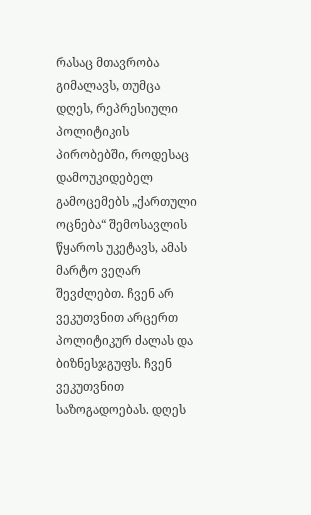რასაც მთავრობა გიმალავს, თუმცა დღეს, რეპრესიული პოლიტიკის პირობებში, როდესაც დამოუკიდებელ გამოცემებს „ქართული ოცნება“ შემოსავლის წყაროს უკეტავს, ამას მარტო ვეღარ შევძლებთ. ჩვენ არ ვეკუთვნით არცერთ პოლიტიკურ ძალას და ბიზნესჯგუფს. ჩვენ ვეკუთვნით საზოგადოებას. დღეს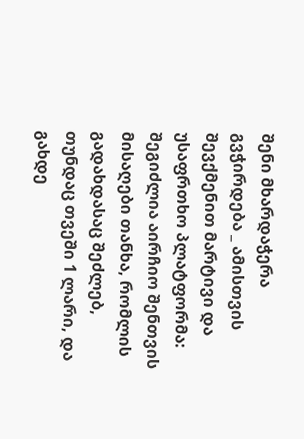შენი მხარდაჭერა გვჭირდება _ ამისთვის შევქმენით მარტივი და უსაფრთხო პლატფორმა: შეგიძლია აირჩიო შენთვის მისაღები თანხა, რომლის გადახდასაც შეძლებ, თუნდაც თვეში 1 ლარი, და გახდე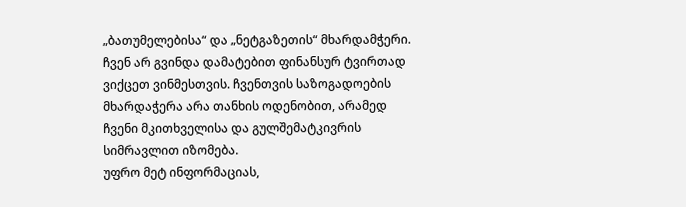„ბათუმელებისა“ და „ნეტგაზეთის“ მხარდამჭერი. ჩვენ არ გვინდა დამატებით ფინანსურ ტვირთად ვიქცეთ ვინმესთვის. ჩვენთვის საზოგადოების მხარდაჭერა არა თანხის ოდენობით, არამედ ჩვენი მკითხველისა და გულშემატკივრის სიმრავლით იზომება.
უფრო მეტ ინფორმაციას,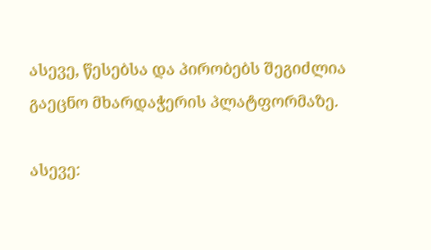ასევე, წესებსა და პირობებს შეგიძლია გაეცნო მხარდაჭერის პლატფორმაზე.

ასევე: